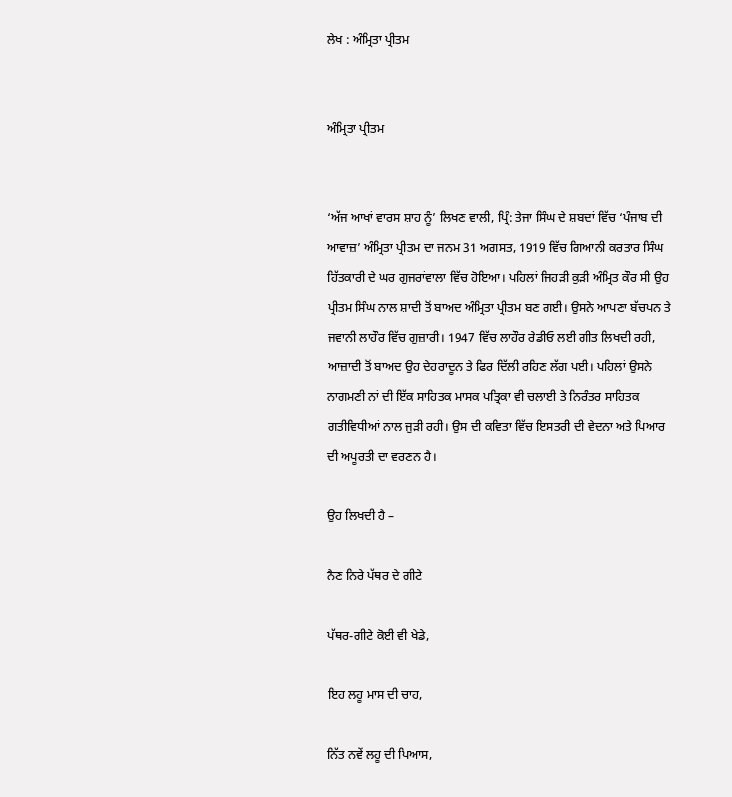ਲੇਖ : ਅੰਮ੍ਰਿਤਾ ਪ੍ਰੀਤਮ


ਅੰਮ੍ਰਿਤਾ ਪ੍ਰੀਤਮ


‘ਅੱਜ ਆਖਾਂ ਵਾਰਸ ਸ਼ਾਹ ਨੂੰ’ ਲਿਖਣ ਵਾਲੀ, ਪ੍ਰਿੰ: ਤੇਜਾ ਸਿੰਘ ਦੇ ਸ਼ਬਦਾਂ ਵਿੱਚ ‘ਪੰਜਾਬ ਦੀ ਆਵਾਜ਼’ ਅੰਮ੍ਰਿਤਾ ਪ੍ਰੀਤਮ ਦਾ ਜਨਮ 31 ਅਗਸਤ, 1919 ਵਿੱਚ ਗਿਆਨੀ ਕਰਤਾਰ ਸਿੰਘ ਹਿੱਤਕਾਰੀ ਦੇ ਘਰ ਗੁਜਰਾਂਵਾਲਾ ਵਿੱਚ ਹੋਇਆ। ਪਹਿਲਾਂ ਜਿਹੜੀ ਕੁੜੀ ਅੰਮ੍ਰਿਤ ਕੌਰ ਸੀ ਉਹ ਪ੍ਰੀਤਮ ਸਿੰਘ ਨਾਲ ਸ਼ਾਦੀ ਤੋਂ ਬਾਅਦ ਅੰਮ੍ਰਿਤਾ ਪ੍ਰੀਤਮ ਬਣ ਗਈ। ਉਸਨੇ ਆਪਣਾ ਬੱਚਪਨ ਤੇ ਜਵਾਨੀ ਲਾਹੌਰ ਵਿੱਚ ਗੁਜ਼ਾਰੀ। 1947 ਵਿੱਚ ਲਾਹੌਰ ਰੇਡੀਓ ਲਈ ਗੀਤ ਲਿਖਦੀ ਰਹੀ, ਆਜ਼ਾਦੀ ਤੋਂ ਬਾਅਦ ਉਹ ਦੇਹਰਾਦੂਨ ਤੇ ਫਿਰ ਦਿੱਲੀ ਰਹਿਣ ਲੱਗ ਪਈ। ਪਹਿਲਾਂ ਉਸਨੇ ਨਾਗਮਣੀ ਨਾਂ ਦੀ ਇੱਕ ਸਾਹਿਤਕ ਮਾਸਕ ਪਤ੍ਰਿਕਾ ਵੀ ਚਲਾਈ ਤੇ ਨਿਰੰਤਰ ਸਾਹਿਤਕ ਗਤੀਵਿਧੀਆਂ ਨਾਲ ਜੁੜੀ ਰਹੀ। ਉਸ ਦੀ ਕਵਿਤਾ ਵਿੱਚ ਇਸਤਰੀ ਦੀ ਵੇਦਨਾ ਅਤੇ ਪਿਆਰ ਦੀ ਅਪੂਰਤੀ ਦਾ ਵਰਣਨ ਹੈ।

ਉਹ ਲਿਖਦੀ ਹੈ –

ਨੈਣ ਨਿਰੇ ਪੱਥਰ ਦੇ ਗੀਟੇ

ਪੱਥਰ-ਗੀਟੇ ਕੋਈ ਵੀ ਖੇਡੇ,

ਇਹ ਲਹੂ ਮਾਸ ਦੀ ਚਾਹ,

ਨਿੱਤ ਨਵੇਂ ਲਹੂ ਦੀ ਪਿਆਸ,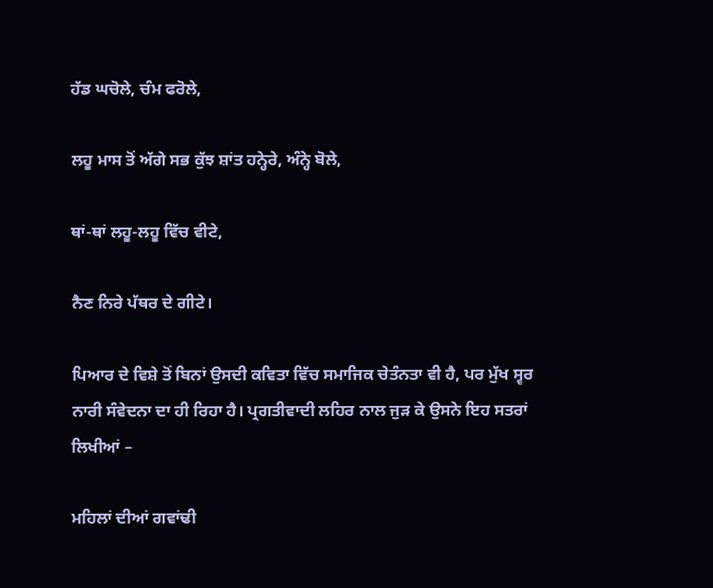ਹੱਡ ਘਚੋਲੇ, ਚੰਮ ਫਰੋਲੇ,

ਲਹੂ ਮਾਸ ਤੋਂ ਅੱਗੇ ਸਭ ਕੁੱਝ ਸ਼ਾਂਤ ਹਨ੍ਹੇਰੇ, ਅੰਨ੍ਹੇ ਬੋਲੇ,

ਥਾਂ-ਥਾਂ ਲਹੂ-ਲਹੂ ਵਿੱਚ ਵੀਟੇ,

ਨੈਣ ਨਿਰੇ ਪੱਥਰ ਦੇ ਗੀਟੇ।

ਪਿਆਰ ਦੇ ਵਿਸ਼ੇ ਤੋਂ ਬਿਨਾਂ ਉਸਦੀ ਕਵਿਤਾ ਵਿੱਚ ਸਮਾਜਿਕ ਚੇਤੰਨਤਾ ਵੀ ਹੈ, ਪਰ ਮੁੱਖ ਸ੍ਵਰ ਨਾਰੀ ਸੰਵੇਦਨਾ ਦਾ ਹੀ ਰਿਹਾ ਹੈ। ਪ੍ਰਗਤੀਵਾਦੀ ਲਹਿਰ ਨਾਲ ਜੁੜ ਕੇ ਉਸਨੇ ਇਹ ਸਤਰਾਂ ਲਿਖੀਆਂ –

ਮਹਿਲਾਂ ਦੀਆਂ ਗਵਾਂਢੀ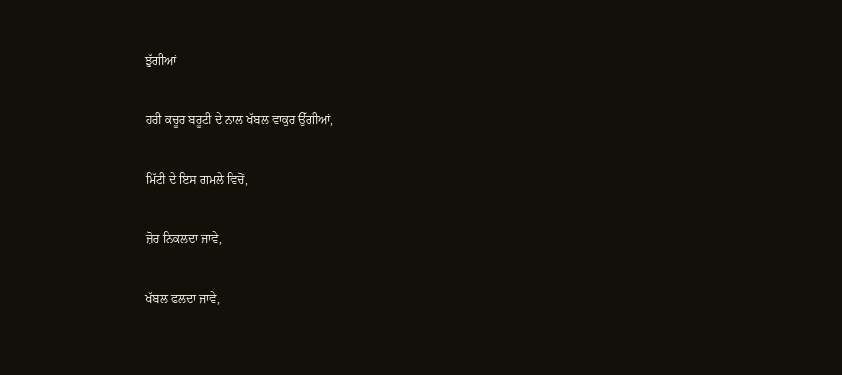ਝੁੱਗੀਆਂ

ਹਰੀ ਕਚੂਰ ਬਰੂਟੀ ਦੇ ਨਾਲ ਖੱਬਲ ਵਾਕੁਰ ਉੱਗੀਆਂ,

ਮਿੱਟੀ ਦੇ ਇਸ ਗਮਲੇ ਵਿਚੋਂ,

ਜ਼ੋਰ ਨਿਕਲਦਾ ਜਾਵੇ,

ਖੱਬਲ ਫਲਦਾ ਜਾਵੇ,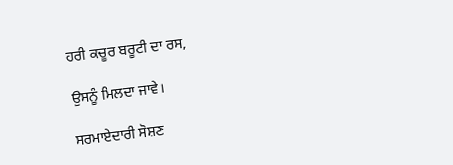ਹਰੀ ਕਚੂਰ ਬਰੂਟੀ ਦਾ ਰਸ,

ਉਸਨੂੰ ਮਿਲਦਾ ਜਾਵੇ।

ਸਰਮਾਏਦਾਰੀ ਸੋਸ਼ਣ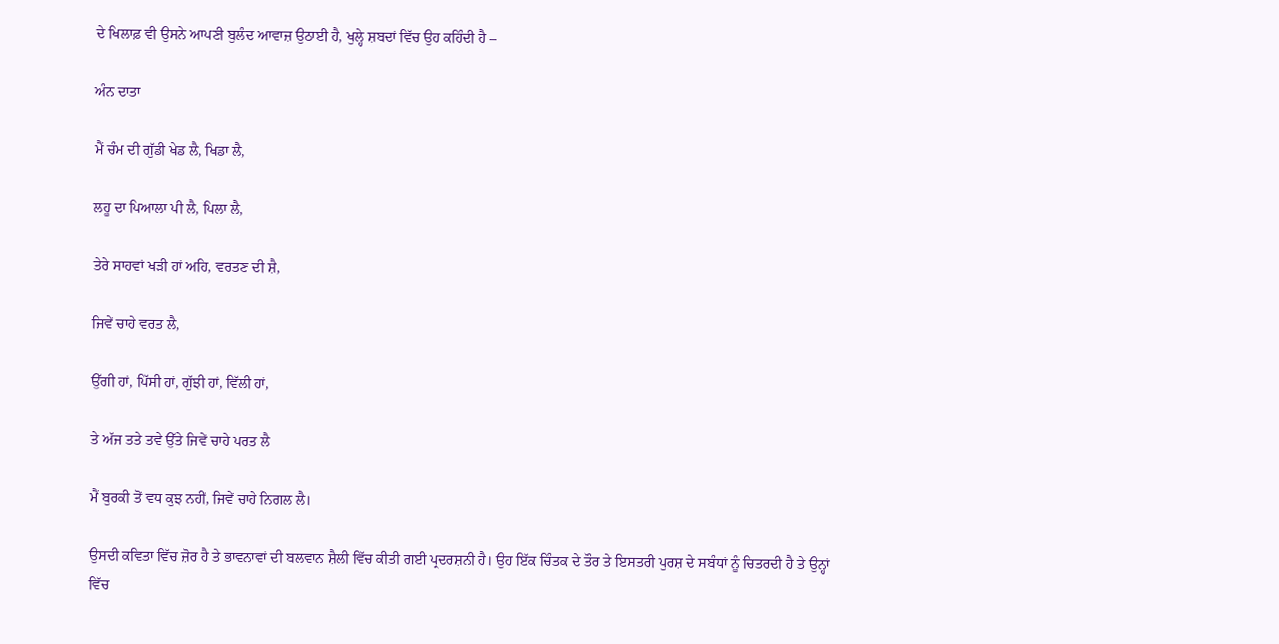ਦੇ ਖਿਲਾਫ਼ ਵੀ ਉਸਨੇ ਆਪਣੀ ਬੁਲੰਦ ਆਵਾਜ਼ ਉਠਾਈ ਹੈ, ਖੁਲ੍ਹੇ ਸ਼ਬਦਾਂ ਵਿੱਚ ਉਹ ਕਹਿੰਦੀ ਹੈ –

ਅੰਨ ਦਾਤਾ

ਮੈਂ ਚੰਮ ਦੀ ਗੁੱਡੀ ਖੇਡ ਲੈ, ਖਿਡਾ ਲੈ,

ਲਹੂ ਦਾ ਪਿਆਲਾ ਪੀ ਲੈ, ਪਿਲਾ ਲੈ,

ਤੇਰੇ ਸਾਹਵਾਂ ਖੜੀ ਹਾਂ ਅਹਿ, ਵਰਤਣ ਦੀ ਸ਼ੈ,

ਜਿਵੇਂ ਚਾਹੇ ਵਰਤ ਲੈ,

ਉੱਗੀ ਹਾਂ, ਪਿੱਸੀ ਹਾਂ, ਗੁੱਝੀ ਹਾਂ, ਵਿੱਲੀ ਹਾਂ,

ਤੇ ਅੱਜ ਤਤੇ ਤਵੇ ਉੱਤੇ ਜਿਵੇਂ ਚਾਹੇ ਪਰਤ ਲੈ

ਮੈਂ ਬੁਰਕੀ ਤੋਂ ਵਧ ਕੁਝ ਨਹੀਂ, ਜਿਵੇਂ ਚਾਹੇ ਨਿਗਲ ਲੈ।

ਉਸਦੀ ਕਵਿਤਾ ਵਿੱਚ ਜ਼ੋਰ ਹੈ ਤੇ ਭਾਵਨਾਵਾਂ ਦੀ ਬਲਵਾਨ ਸ਼ੈਲੀ ਵਿੱਚ ਕੀਤੀ ਗਈ ਪ੍ਰਦਰਸ਼ਨੀ ਹੈ। ਉਹ ਇੱਕ ਚਿੰਤਕ ਦੇ ਤੌਰ ਤੇ ਇਸਤਰੀ ਪੁਰਸ਼ ਦੇ ਸਬੰਧਾਂ ਨੂੰ ਚਿਤਰਦੀ ਹੈ ਤੇ ਉਨ੍ਹਾਂ ਵਿੱਚ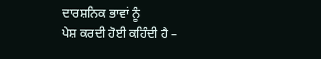ਦਾਰਸ਼ਨਿਕ ਭਾਵਾਂ ਨੂੰ
ਪੇਸ਼ ਕਰਦੀ ਹੋਈ ਕਹਿੰਦੀ ਹੈ –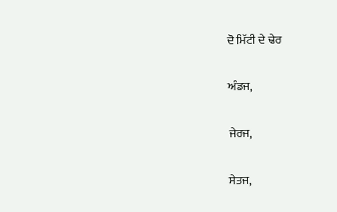ਦੋ ਮਿੱਟੀ ਦੇ ਢੇਰ

ਅੰਡਜ,

ਜੇਰਜ,

ਸੇਤਜ,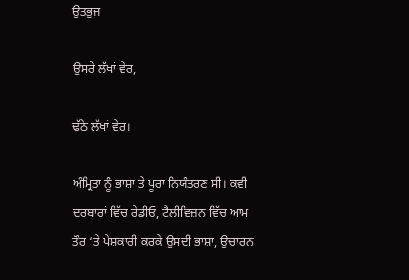ਉਤਭੁਜ

ਉਸਰੇ ਲੱਖਾਂ ਵੇਰ,

ਢੱਠੇ ਲੱਖਾਂ ਵੇਰ।

ਅੰਮ੍ਰਿਤਾ ਨੂੰ ਭਾਸ਼ਾ ਤੇ ਪੂਰਾ ਨਿਯੰਤਰਣ ਸੀ। ਕਵੀ ਦਰਬਾਰਾਂ ਵਿੱਚ ਰੇਡੀਓ, ਟੈਲੀਵਿਜ਼ਨ ਵਿੱਚ ਆਮ ਤੌਰ ‘ਤੇ ਪੇਸ਼ਕਾਰੀ ਕਰਕੇ ਉਸਦੀ ਭਾਸ਼ਾ, ਉਚਾਰਨ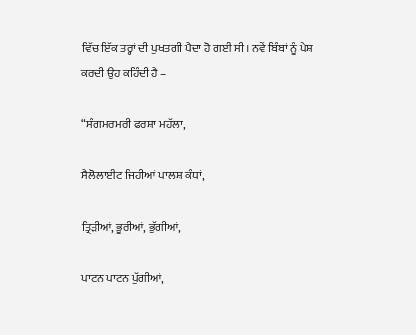ਵਿੱਚ ਇੱਕ ਤਰ੍ਹਾਂ ਦੀ ਪੁਖਤਗੀ ਪੈਦਾ ਹੋ ਗਈ ਸੀ। ਨਵੇਂ ਬਿੰਬਾਂ ਨੂੰ ਪੇਸ਼ ਕਰਦੀ ਉਹ ਕਹਿੰਦੀ ਹੈ –

“ਸੰਗਮਰਮਰੀ ਫਰਸ਼ਾ ਮਹੱਲਾ,

ਸੈਲੋਲਾਈਟ ਜਿਹੀਆਂ ਪਾਲਸ਼ ਕੰਧਾਂ,

ਤ੍ਰਿੜੀਆਂ, ਭੂਰੀਆਂ, ਭੁੱਗੀਆਂ,

ਪਾਟਨ ਪਾਟਨ ਪੁੱਗੀਆਂ,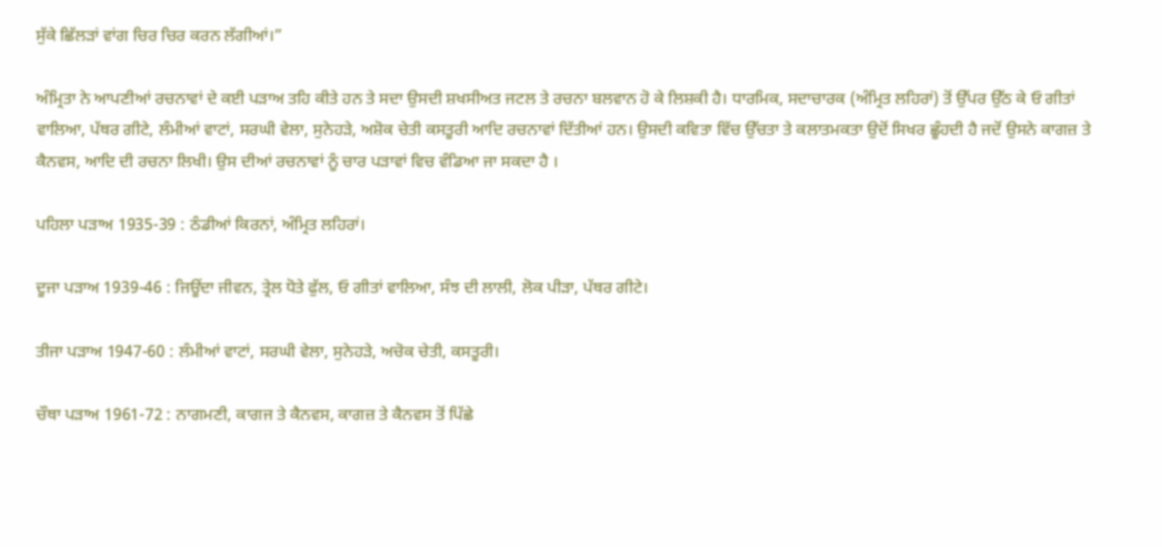ਸੁੱਕੇ ਛਿੱਲੜਾਂ ਵਾਂਗ ਚਿਰ ਚਿਰ ਕਰਨ ਲੱਗੀਆਂ।”

ਅੰਮ੍ਰਿਤਾ ਨੇ ਆਪਣੀਆਂ ਰਚਨਾਵਾਂ ਦੇ ਕਈ ਪੜਾਅ ਤਹਿ ਕੀਤੇ ਹਨ ਤੇ ਸਦਾ ਉਸਦੀ ਸ਼ਖਸੀਅਤ ਜਟਲ ਤੇ ਰਚਨਾ ਬਲਵਾਨ ਹੋ ਕੇ ਲਿਸ਼ਕੀ ਹੈ। ਧਾਰਮਿਕ, ਸਦਾਚਾਰਕ (ਅੰਮ੍ਰਿਤ ਲਹਿਰਾਂ) ਤੋਂ ਉੱਪਰ ਉੱਠ ਕੇ ਓ ਗੀਤਾਂ ਵਾਲਿਆ, ਪੱਥਰ ਗੀਟੇ, ਲੰਮੀਆਂ ਵਾਟਾਂ, ਸਰਘੀ ਵੇਲਾ, ਸੁਨੇਹੜੇ, ਅਸ਼ੋਕ ਚੇਤੀ ਕਸਤੂਰੀ ਆਦਿ ਰਚਨਾਵਾਂ ਦਿੱਤੀਆਂ ਹਨ। ਉਸਦੀ ਕਵਿਤਾ ਵਿੱਚ ਉੱਚਤਾ ਤੇ ਕਲਾਤਮਕਤਾ ਉਦੋਂ ਸਿਖਰ ਛੂੰਹਦੀ ਹੈ ਜਦੋਂ ਉਸਨੇ ਕਾਗਜ਼ ਤੇ ਕੈਨਵਸ, ਆਦਿ ਦੀ ਰਚਨਾ ਲਿਖੀ। ਉਸ ਦੀਆਂ ਰਚਨਾਵਾਂ ਨੂੰ ਚਾਰ ਪੜਾਵਾਂ ਵਿਚ ਵੰਡਿਆ ਜਾ ਸਕਦਾ ਹੈ ।

ਪਹਿਲਾ ਪੜਾਅ 1935-39 : ਠੰਡੀਆਂ ਕਿਰਨਾਂ, ਅੰਮ੍ਰਿਤ ਲਹਿਰਾਂ।

ਦੂਜਾ ਪੜਾਅ 1939-46 : ਜਿਊਂਦਾ ਜੀਵਨ, ਤ੍ਰੇਲ ਧੋਤੇ ਫੁੱਲ, ਓ ਗੀਤਾਂ ਵਾਲਿਆ, ਸੰਝ ਦੀ ਲਾਲੀ, ਲੋਕ ਪੀੜਾ, ਪੱਥਰ ਗੀਟੇ।

ਤੀਜਾ ਪੜਾਅ 1947-60 : ਲੰਮੀਆਂ ਵਾਟਾਂ, ਸਰਘੀ ਵੇਲਾ, ਸੁਨੇਹੜੇ, ਅਚੋਕ ਚੇਤੀ, ਕਸਤੂਰੀ।

ਚੌਥਾ ਪੜਾਅ 1961-72 : ਨਾਗਮਣੀ, ਕਾਗਜ ਤੇ ਕੈਨਵਸ, ਕਾਗਜ਼ ਤੇ ਕੈਨਵਸ ਤੋਂ ਪਿੱਛੇ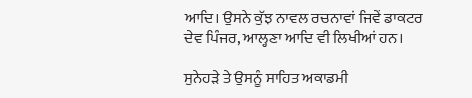ਆਦਿ। ਉਸਨੇ ਕੁੱਝ ਨਾਵਲ ਰਚਨਾਵਾਂ ਜਿਵੇਂ ਡਾਕਟਰ ਦੇਵ ਪਿੰਜਰ, ਆਲ੍ਹਣਾ ਆਦਿ ਵੀ ਲਿਖੀਆਂ ਹਨ।

ਸੁਨੇਹੜੇ ਤੇ ਉਸਨੂੰ ਸਾਹਿਤ ਅਕਾਡਮੀ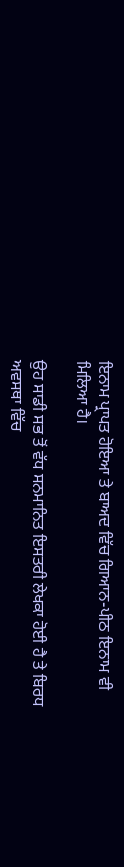ਇਨਾਮ ਪ੍ਰਾਪਤ ਹੋਇਆ ਤੇ ਬਾਅਦ ਵਿੱਚ ਗਿਆਨ-ਪੀਠ ਇਨਾਮ ਵੀ
ਮਿਲਿਆ ਹੈ।

ਉਹ ਸਾਡੀ ਸਭ ਤੋਂ ਵੱਧ ਸਨਮਾਨਿਤ ਇਸਤਰੀ ਲੇਖਕਾ ਹੋਈ ਹੈ ਤੇ ਬਿਰਧ ਅਵਸਥਾ ਵਿੱਚ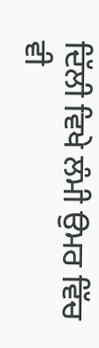ਦਿੱਲੀ ਵਿਖੇ ਲੰਮੀ ਉਮਰ ਵਿੱਚ ਵੀ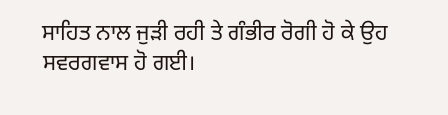ਸਾਹਿਤ ਨਾਲ ਜੁੜੀ ਰਹੀ ਤੇ ਗੰਭੀਰ ਰੋਗੀ ਹੋ ਕੇ ਉਹ ਸਵਰਗਵਾਸ ਹੋ ਗਈ।